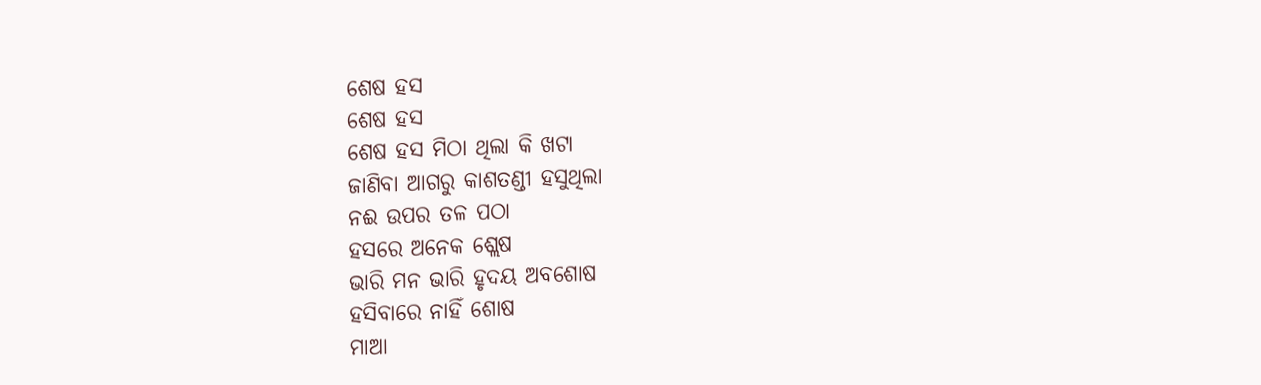ଶେଷ ହସ
ଶେଷ ହସ
ଶେଷ ହସ ମିଠା ଥିଲା କି ଖଟା
ଜାଣିବା ଆଗରୁ କାଶତଣ୍ଡୀ ହସୁଥିଲା
ନଈ ଉପର ତଳ ପଠା
ହସରେ ଅନେକ ଶ୍ଲେଷ
ଭାରି ମନ ଭାରି ହୃଦୟ ଅବଶୋଷ
ହସିବାରେ ନାହିଁ ଶୋଷ
ମାଆ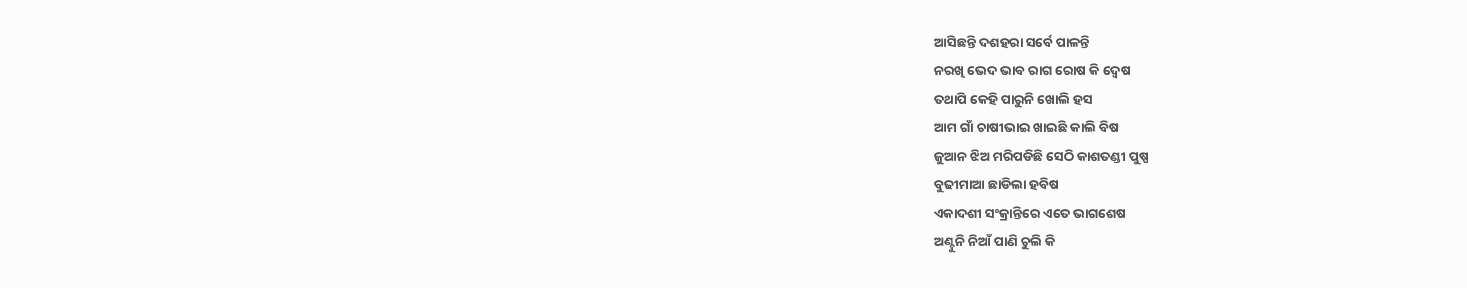ଆସିଛନ୍ତି ଦଶହରା ସର୍ବେ ପାଳନ୍ତି
ନରଖି ଭେଦ ଭାବ ରାଗ ରୋଷ କି ଦ୍ୱେଷ
ତଥାପି କେହି ପାରୁନି ଖୋଲି ହସ
ଆମ ଗାଁ ଚାଷୀଭାଇ ଖାଇଛି କାଲି ବିଷ
ଜୁଆନ ଝିଅ ମରିପଡିଛି ସେଠି କାଶତଣ୍ଡୀ ପୁଷ୍ପ
ବୁଢୀମାଆ ଛାଡିଲା ହବିଷ
ଏକାଦଶୀ ସଂକ୍ରାନ୍ତିରେ ଏତେ ଭାଗଶେଷ
ଅଣ୍ଟୁନି ନିଆଁ ପାଣି ଚୁଲି କି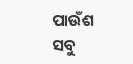ପାଉଁଶ
ସବୁ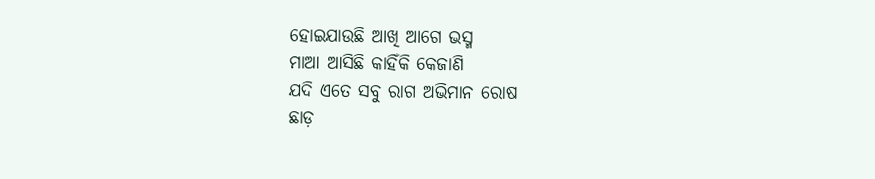ହୋଇଯାଉଛି ଆଖି ଆଗେ ଭସ୍ମ
ମାଆ ଆସିଛି କାହିଁକି କେଜାଣି
ଯଦି ଏତେ ସବୁ ରାଗ ଅଭିମାନ ରୋଷ
ଛାଡ଼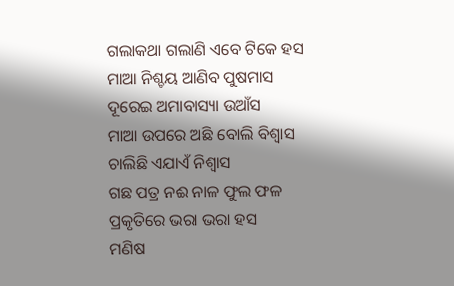ଗଲାକଥା ଗଲାଣି ଏବେ ଟିକେ ହସ
ମାଆ ନିଶ୍ଚୟ ଆଣିବ ପୁଷମାସ
ଦୂରେଇ ଅମାବାସ୍ୟା ଉଆଁସ
ମାଆ ଉପରେ ଅଛି ବୋଲି ବିଶ୍ୱାସ
ଚାଲିଛି ଏଯାଏଁ ନିଶ୍ଵାସ
ଗଛ ପତ୍ର ନଈ ନାଳ ଫୁଲ ଫଳ
ପ୍ରକୃତିରେ ଭରା ଭରା ହସ
ମଣିଷ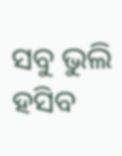ସବୁ ଭୁଲି ହସିବ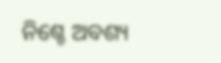ନିଶ୍ଚେ ଅବଶ୍ୟ